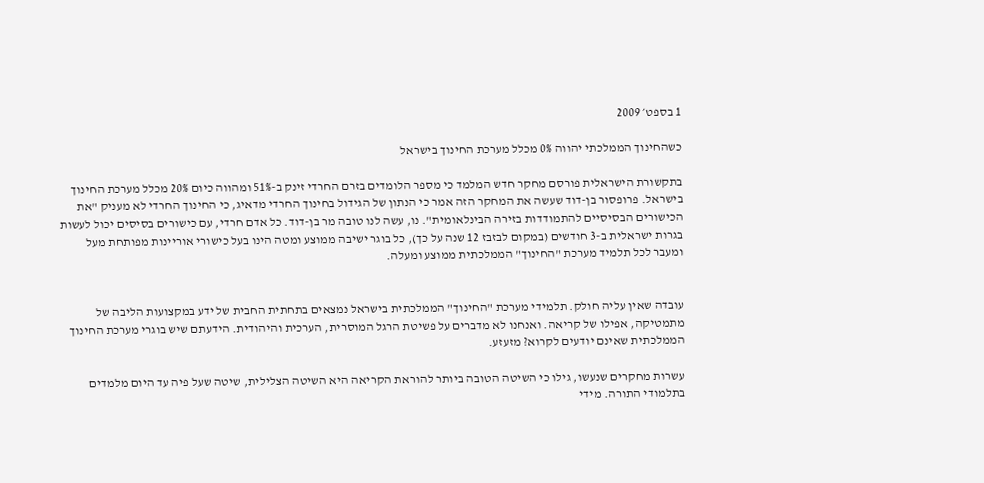1 בספט׳ 2009

כשהחינוך הממלכתי יהווה 0% מכלל מערכת החינוך בישראל

בתקשורת הישראלית פורסם מחקר חדש המלמד כי מספר הלומדים בזרם החרדי זינק ב-51% ומהווה כיום 20% מכלל מערכת החינוך בישראל. פרופסור בן-דוד שעשה את המחקר הזה אמר כי הנתון של הגידול בחינוך החרדי מדאיג, כי החינוך החרדי לא מעניק "את הכישורים הבסיסיים להתמודדות בזירה הבינלאומית". נו, עשה לנו טובה מר בן-דוד. כל אדם חרדי, עם כישורים בסיסים יכול לעשות בגרות ישראלית ב-3 חודשים (במקום לבזבז 12 שנה על כך), כל בוגר ישיבה ממוצע ומטה הינו בעל כישורי אוריינות מפותחת מעל ומעבר לכל תלמיד מערכת "החינוך" הממלכתית ממוצע ומעלה.


עובדה שאין עליה חולק. תלמידי מערכת "החינוך" הממלכתית בישראל נמצאים בתחתית החבית של ידע במקצועות הליבה של מתמטיקה, אפילו של קריאה. ואנחנו לא מדברים על פשיטת הרגל המוסרית, הערכית והיהודית. הידעתם שיש בוגרי מערכת החינוך הממלכתית שאינם יודעים לקרוא? מזעזע.

עשרות מחקרים שנעשו, גילו כי השיטה הטובה ביותר להוראת הקריאה היא השיטה הצלילית, שיטה שעל פיה עד היום מלמדים בתלמודי התורה. מידי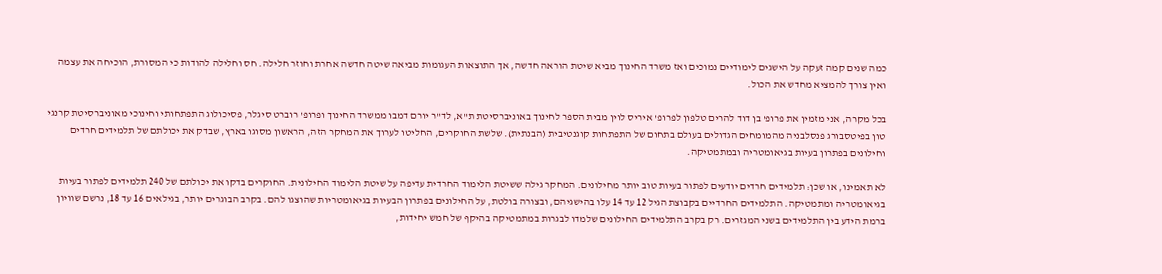כמה שנים קמה זעקה על הישגים לימודיים נמוכים ואז משרד החינוך מביא שיטת הוראה חדשה, אך התוצאות העגומות מביאה שיטה חדשה אחרת וחוזר חלילה. חס וחלילה להודות כי המסורת, הוכיחה את עצמה ואין צורך להמציא מחדש את הכול.

בכל מקרה, אני מזמין את פרופ' בן דוד להרים טלפון לפרופ' איריס לוין מבית הספר לחינוך באוניברסיטת ת"א, לד"ר יורם דמבו ממשרד החינוך ופרופ' רוברט סיגלר, פסיכולוג התפתחותי וחינוכי מאוניברסיטת קרנגי טון בפיטסבורג פנסלבניה מהמומחים הגדולים בעולם בתחום של התפתחות קוגנטיבית (הבנתית). שלשת החוקרים, החליטו לערוך את המחקר הזה, הראשון מסוגו בארץ, שבדק את יכולתם של תלמידים חרדים וחילונים בפתרון בעיות בגיאומטריה ובמתמטיקה.

לא תאמינו, או שכן: תלמידים חרדים יודעים לפתור בעיות טוב יותר מחילונים. המחקר גילה ששיטת הלימוד החרדית עדיפה על שיטת הלימוד החילונית. החוקרים בדקו את יכולתם של 240 תלמידים לפתור בעיות בגיאומטריה ומתמטיקה. התלמידים החרדיים בקבוצת הגיל 12 עד 14 עלו בהישגיהם, ובצורה בולטת, על החילונים בפתרון הבעיות בגיאומטריות שהוצגו להם. בקרב הבוגרים יותר, בגילאים 16 עד 18, נרשם שוויון ברמת הידע בין התלמידים בשני המגזרים. רק בקרב התלמידים החילונים שלמדו לבגרות במתמטיקה בהיקף של חמש יחידות,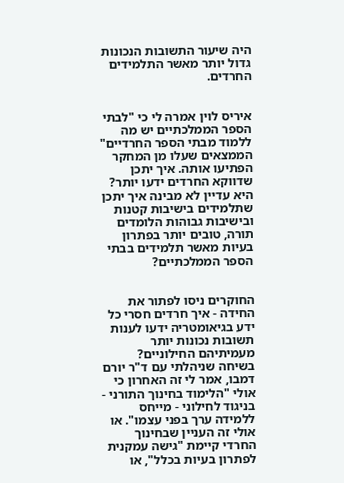היה שיעור התשובות הנכונות גדול יותר מאשר התלמידים החרדים.


איריס לוין אמרה לי כי "לבתי הספר הממלכתיים יש מה ללמוד מבתי הספר החרדיים" הממצאים שעלו מן המחקר הפתיעו אותה. איך יתכן שדווקא החרדים ידעו יותר? היא עדיין לא מבינה איך יתכן שתלמידים בישיבות קטנות ובישיבות גבוהות הלומדים תורה, טובים יותר בפתרון בעיות מאשר תלמידים בבתי הספר הממלכתיים?


החוקרים ניסו לפתור את החידה - איך חרדים חסרי כל ידע בגיאומטריה ידעו לענות תשובות נכונות יותר מעמיתיהם החילוניים?
בשיחה שניהלתי עם ד"ר יורם דמבו, אמר לי זה האחרון כי אולי "הלימוד בחינוך התורני - בניגוד לחילוני - מייחס ללמידה ערך בפני עצמו". או אולי זה העניין שבחינוך החרדי קיימת "גישה עמקנית לפתרון בעיות בכלל", או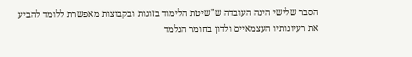הסבר שלישי הינה העובדה ש"שיטת הלימוד בזוגות ובקבוצות מאפשרת ללומד להביע את רעיונותיו העצמאיים ולדון בחומר הנלמד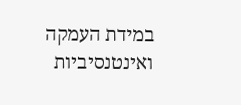במידת העמקה ואינטנסיביות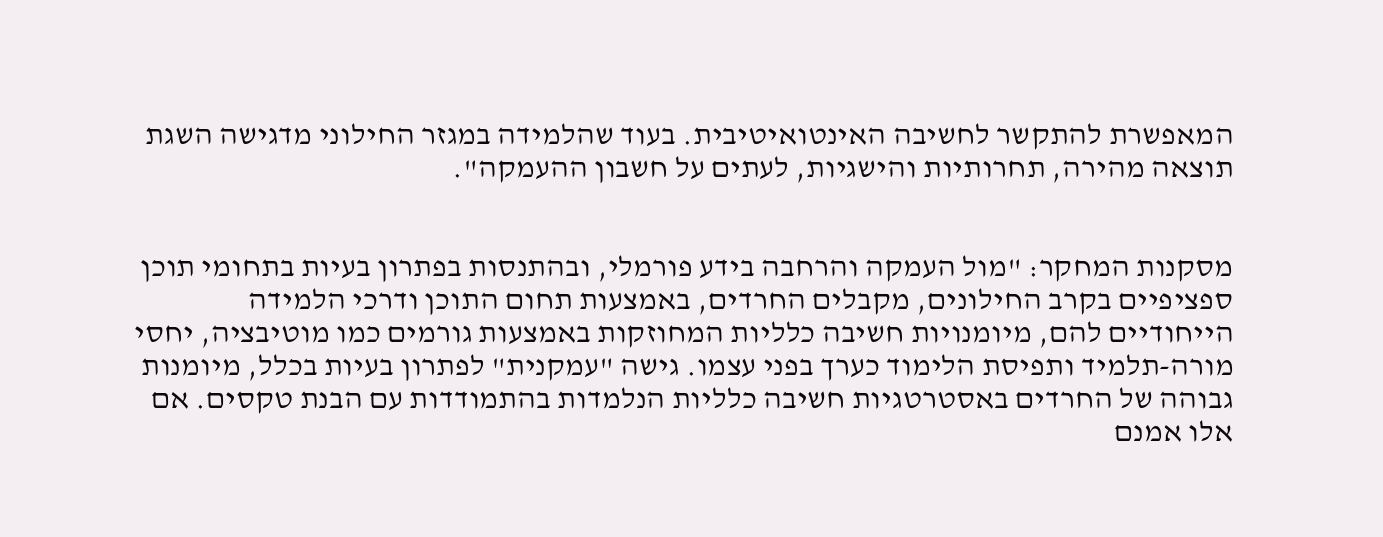המאפשרת להתקשר לחשיבה האינטואיטיבית. בעוד שהלמידה במגזר החילוני מדגישה השגת תוצאה מהירה, תחרותיות והישגיות, לעתים על חשבון ההעמקה".


מסקנות המחקר: "מול העמקה והרחבה בידע פורמלי, ובהתנסות בפתרון בעיות בתחומי תוכן ספציפיים בקרב החילונים, מקבלים החרדים, באמצעות תחום התוכן ודרכי הלמידה הייחודיים להם, מיומנויות חשיבה כלליות המחוזקות באמצעות גורמים כמו מוטיבציה, יחסי מורה-תלמיד ותפיסת הלימוד כערך בפני עצמו. גישה "עמקנית" לפתרון בעיות בכלל, מיומנות גבוהה של החרדים באסטרטגיות חשיבה כלליות הנלמדות בהתמודדות עם הבנת טקסים. אם אלו אמנם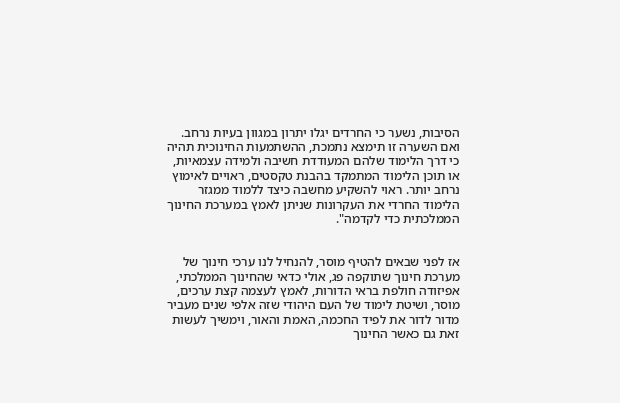הסיבות, נשער כי החרדים יגלו יתרון במגוון בעיות נרחב. ואם השערה זו תימצא נתמכת, ההשתמעות החינוכית תהיה כי דרך הלימוד שלהם המעודדת חשיבה ולמידה עצמאיות, או תוכן הלימוד המתמקד בהבנת טקסטים, ראויים לאימוץ נרחב יותר. ראוי להשקיע מחשבה כיצד ללמוד ממגזר הלימוד החרדי את העקרונות שניתן לאמץ במערכת החינוך הממלכתית כדי לקדמה".


אז לפני שבאים להטיף מוסר, להנחיל לנו ערכי חינוך של מערכת חינוך שתוקפה פג, אולי כדאי שהחינוך הממלכתי, אפיזודה חולפת בראי הדורות, לאמץ לעצמה קצת ערכים, מוסר, ושיטת לימוד של העם היהודי שזה אלפי שנים מעביר מדור לדור את לפיד החכמה, האמת והאור, וימשיך לעשות זאת גם כאשר החינוך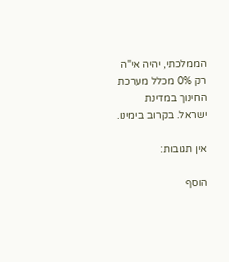הממלכתי, יהיה אי"ה רק 0% מכלל מערכת החינוך במדינת ישראל. בקרוב בימינו.

אין תגובות:

הוסף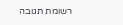רשומת תגובה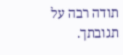תודה רבה על תגובתך.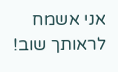אני אשמח לראותך שוב!